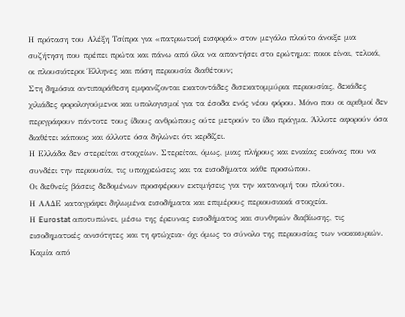Η πρόταση του Αλέξη Τσίπρα για «πατριωτική εισφορά» στον μεγάλο πλούτο άνοιξε μια συζήτηση που πρέπει πρώτα και πάνω από όλα να απαντήσει στο ερώτημα: ποιοι είναι, τελικά, οι πλουσιότεροι Έλληνες και πόση περιουσία διαθέτουν;
Στη δημόσια αντιπαράθεση εμφανίζονται εκατοντάδες δισεκατομμύρια περιουσίας, δεκάδες χιλιάδες φορολογούμενοι και υπολογισμοί για τα έσοδα ενός νέου φόρου. Μόνο που οι αριθμοί δεν περιγράφουν πάντοτε τους ίδιους ανθρώπους ούτε μετρούν το ίδιο πράγμα. Άλλοτε αφορούν όσα διαθέτει κάποιος και άλλοτε όσα δηλώνει ότι κερδίζει.
Η Ελλάδα δεν στερείται στοιχείων. Στερείται, όμως, μιας πλήρους και ενιαίας εικόνας που να συνδέει την περιουσία, τις υποχρεώσεις και τα εισοδήματα κάθε προσώπου.
Οι διεθνείς βάσεις δεδομένων προσφέρουν εκτιμήσεις για την κατανομή του πλούτου.
Η ΑΑΔΕ καταγράφει δηλωμένα εισοδήματα και επιμέρους περιουσιακά στοιχεία.
Η Eurostat αποτυπώνει, μέσω της έρευνας εισοδήματος και συνθηκών διαβίωσης, τις εισοδηματικές ανισότητες και τη φτώχεια- όχι όμως το σύνολο της περιουσίας των νοικοκυριών.
Καμία από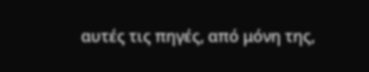αυτές τις πηγές, από μόνη της,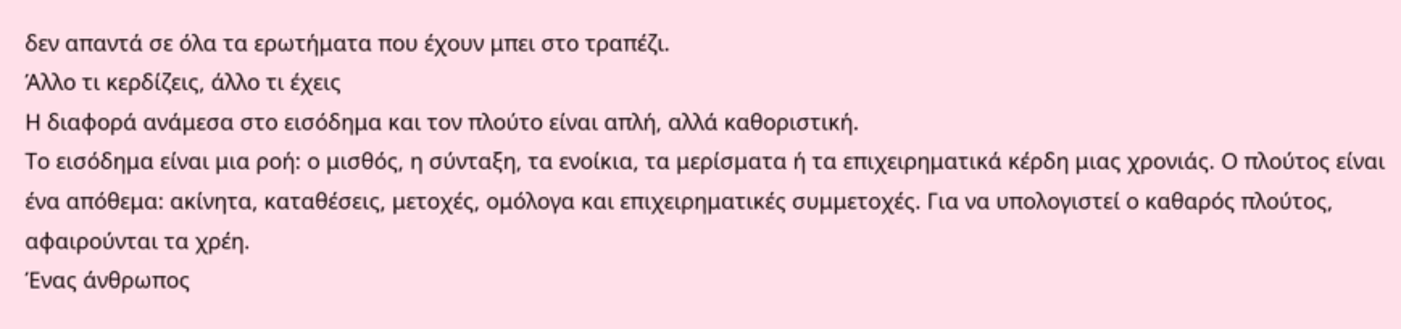δεν απαντά σε όλα τα ερωτήματα που έχουν μπει στο τραπέζι.
Άλλο τι κερδίζεις, άλλο τι έχεις
Η διαφορά ανάμεσα στο εισόδημα και τον πλούτο είναι απλή, αλλά καθοριστική.
Το εισόδημα είναι μια ροή: ο μισθός, η σύνταξη, τα ενοίκια, τα μερίσματα ή τα επιχειρηματικά κέρδη μιας χρονιάς. Ο πλούτος είναι ένα απόθεμα: ακίνητα, καταθέσεις, μετοχές, ομόλογα και επιχειρηματικές συμμετοχές. Για να υπολογιστεί ο καθαρός πλούτος, αφαιρούνται τα χρέη.
Ένας άνθρωπος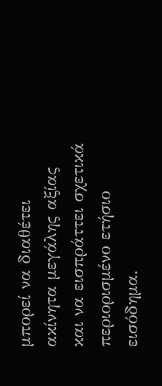μπορεί να διαθέτει ακίνητα μεγάλης αξίας και να εισπράττει σχετικά περιορισμένο ετήσιο εισόδημα.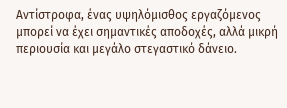Αντίστροφα, ένας υψηλόμισθος εργαζόμενος μπορεί να έχει σημαντικές αποδοχές, αλλά μικρή περιουσία και μεγάλο στεγαστικό δάνειο.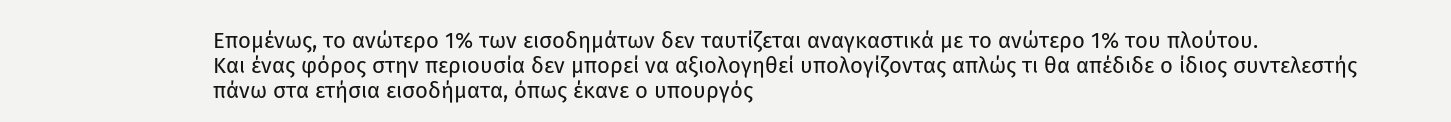Επομένως, το ανώτερο 1% των εισοδημάτων δεν ταυτίζεται αναγκαστικά με το ανώτερο 1% του πλούτου.
Και ένας φόρος στην περιουσία δεν μπορεί να αξιολογηθεί υπολογίζοντας απλώς τι θα απέδιδε ο ίδιος συντελεστής πάνω στα ετήσια εισοδήματα, όπως έκανε ο υπουργός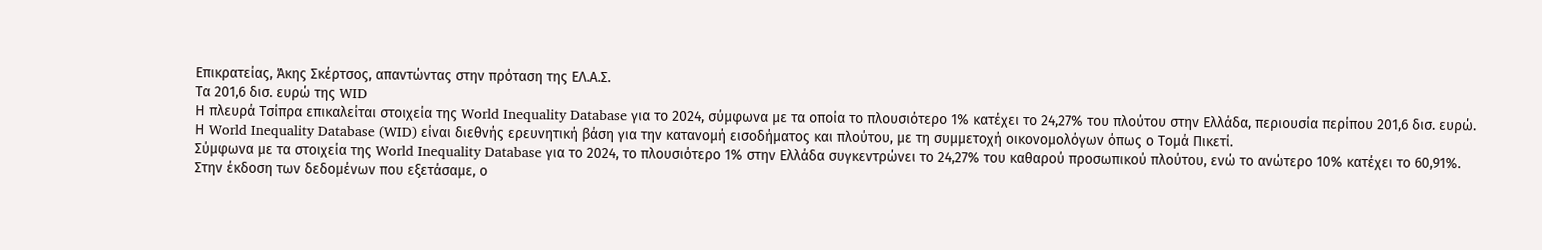Επικρατείας, Άκης Σκέρτσος, απαντώντας στην πρόταση της ΕΛ.Α.Σ.
Τα 201,6 δισ. ευρώ της WID
Η πλευρά Τσίπρα επικαλείται στοιχεία της World Inequality Database για το 2024, σύμφωνα με τα οποία το πλουσιότερο 1% κατέχει το 24,27% του πλούτου στην Ελλάδα, περιουσία περίπου 201,6 δισ. ευρώ.
Η World Inequality Database (WID) είναι διεθνής ερευνητική βάση για την κατανομή εισοδήματος και πλούτου, με τη συμμετοχή οικονομολόγων όπως ο Τομά Πικετί.
Σύμφωνα με τα στοιχεία της World Inequality Database για το 2024, το πλουσιότερο 1% στην Ελλάδα συγκεντρώνει το 24,27% του καθαρού προσωπικού πλούτου, ενώ το ανώτερο 10% κατέχει το 60,91%.
Στην έκδοση των δεδομένων που εξετάσαμε, ο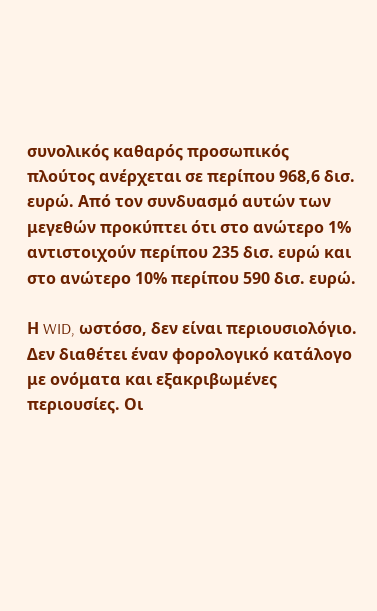συνολικός καθαρός προσωπικός πλούτος ανέρχεται σε περίπου 968,6 δισ. ευρώ. Από τον συνδυασμό αυτών των μεγεθών προκύπτει ότι στο ανώτερο 1% αντιστοιχούν περίπου 235 δισ. ευρώ και στο ανώτερο 10% περίπου 590 δισ. ευρώ.

Η WID, ωστόσο, δεν είναι περιουσιολόγιο. Δεν διαθέτει έναν φορολογικό κατάλογο με ονόματα και εξακριβωμένες περιουσίες. Οι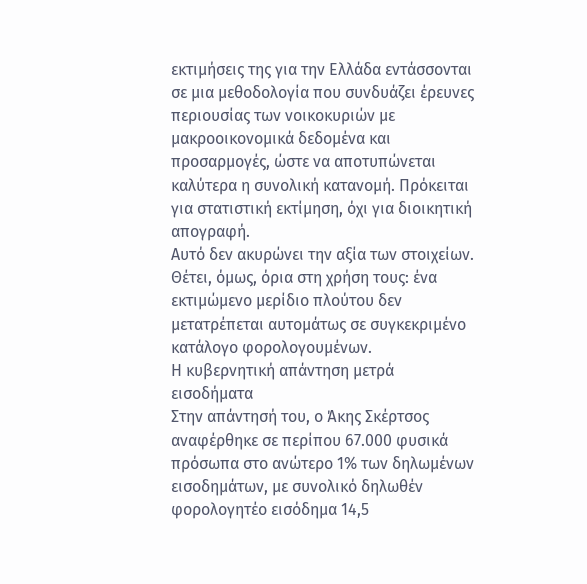εκτιμήσεις της για την Ελλάδα εντάσσονται σε μια μεθοδολογία που συνδυάζει έρευνες περιουσίας των νοικοκυριών με μακροοικονομικά δεδομένα και προσαρμογές, ώστε να αποτυπώνεται καλύτερα η συνολική κατανομή. Πρόκειται για στατιστική εκτίμηση, όχι για διοικητική απογραφή.
Αυτό δεν ακυρώνει την αξία των στοιχείων. Θέτει, όμως, όρια στη χρήση τους: ένα εκτιμώμενο μερίδιο πλούτου δεν μετατρέπεται αυτομάτως σε συγκεκριμένο κατάλογο φορολογουμένων.
Η κυβερνητική απάντηση μετρά εισοδήματα
Στην απάντησή του, ο Άκης Σκέρτσος αναφέρθηκε σε περίπου 67.000 φυσικά πρόσωπα στο ανώτερο 1% των δηλωμένων εισοδημάτων, με συνολικό δηλωθέν φορολογητέο εισόδημα 14,5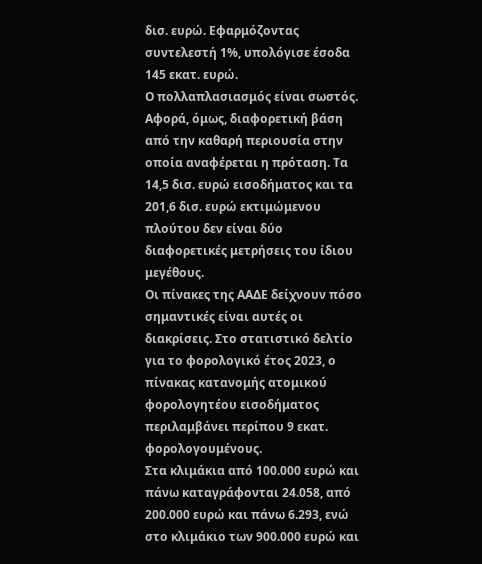δισ. ευρώ. Εφαρμόζοντας συντελεστή 1%, υπολόγισε έσοδα 145 εκατ. ευρώ.
Ο πολλαπλασιασμός είναι σωστός. Αφορά, όμως, διαφορετική βάση από την καθαρή περιουσία στην οποία αναφέρεται η πρόταση. Τα 14,5 δισ. ευρώ εισοδήματος και τα 201,6 δισ. ευρώ εκτιμώμενου πλούτου δεν είναι δύο διαφορετικές μετρήσεις του ίδιου μεγέθους.
Οι πίνακες της ΑΑΔΕ δείχνουν πόσο σημαντικές είναι αυτές οι διακρίσεις. Στο στατιστικό δελτίο για το φορολογικό έτος 2023, ο πίνακας κατανομής ατομικού φορολογητέου εισοδήματος περιλαμβάνει περίπου 9 εκατ. φορολογουμένους.
Στα κλιμάκια από 100.000 ευρώ και πάνω καταγράφονται 24.058, από 200.000 ευρώ και πάνω 6.293, ενώ στο κλιμάκιο των 900.000 ευρώ και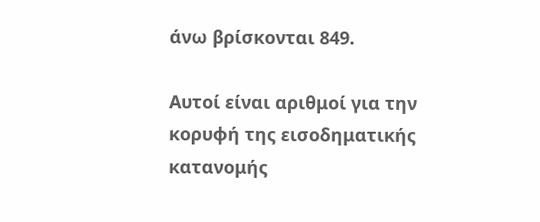άνω βρίσκονται 849.

Αυτοί είναι αριθμοί για την κορυφή της εισοδηματικής κατανομής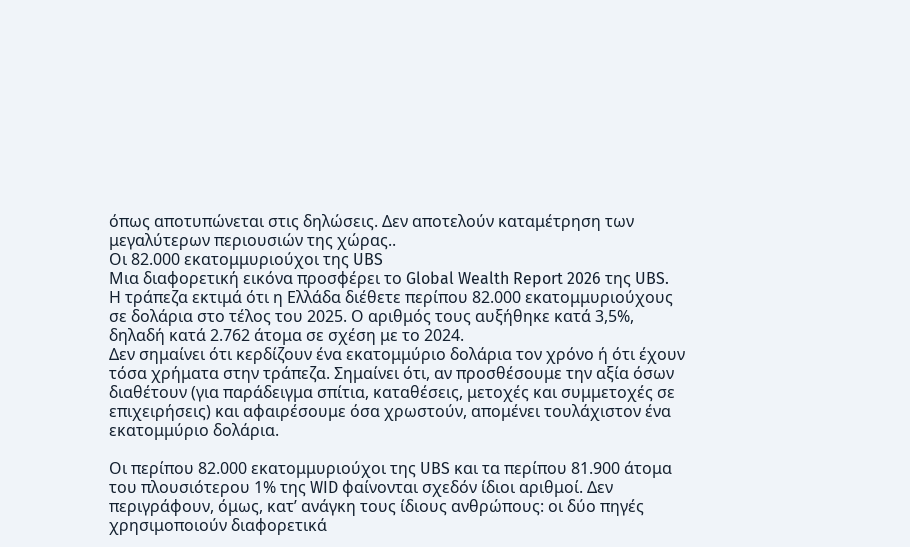όπως αποτυπώνεται στις δηλώσεις. Δεν αποτελούν καταμέτρηση των μεγαλύτερων περιουσιών της χώρας..
Οι 82.000 εκατομμυριούχοι της UBS
Μια διαφορετική εικόνα προσφέρει το Global Wealth Report 2026 της UBS.
Η τράπεζα εκτιμά ότι η Ελλάδα διέθετε περίπου 82.000 εκατομμυριούχους σε δολάρια στο τέλος του 2025. Ο αριθμός τους αυξήθηκε κατά 3,5%, δηλαδή κατά 2.762 άτομα σε σχέση με το 2024.
Δεν σημαίνει ότι κερδίζουν ένα εκατομμύριο δολάρια τον χρόνο ή ότι έχουν τόσα χρήματα στην τράπεζα. Σημαίνει ότι, αν προσθέσουμε την αξία όσων διαθέτουν (για παράδειγμα σπίτια, καταθέσεις, μετοχές και συμμετοχές σε επιχειρήσεις) και αφαιρέσουμε όσα χρωστούν, απομένει τουλάχιστον ένα εκατομμύριο δολάρια.

Οι περίπου 82.000 εκατομμυριούχοι της UBS και τα περίπου 81.900 άτομα του πλουσιότερου 1% της WID φαίνονται σχεδόν ίδιοι αριθμοί. Δεν περιγράφουν, όμως, κατ’ ανάγκη τους ίδιους ανθρώπους: οι δύο πηγές χρησιμοποιούν διαφορετικά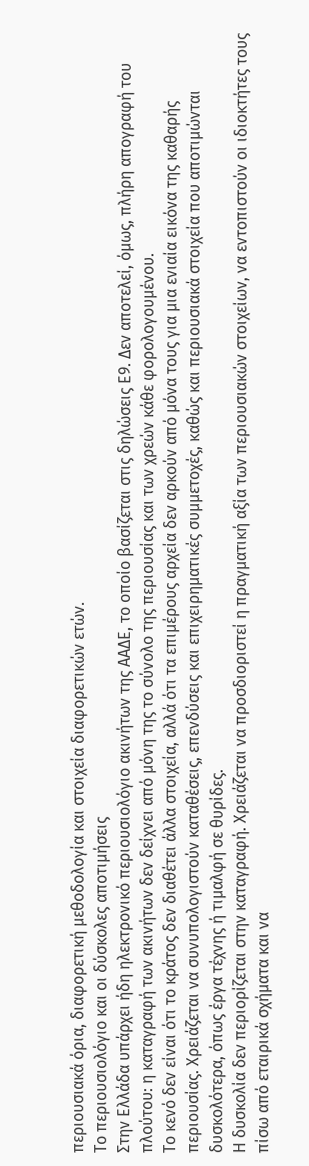περιουσιακά όρια, διαφορετική μεθοδολογία και στοιχεία διαφορετικών ετών.
Το περιουσιολόγιο και οι δύσκολες αποτιμήσεις
Στην Ελλάδα υπάρχει ήδη ηλεκτρονικό περιουσιολόγιο ακινήτων της ΑΑΔΕ, το οποίο βασίζεται στις δηλώσεις Ε9. Δεν αποτελεί, όμως, πλήρη απογραφή του πλούτου: η καταγραφή των ακινήτων δεν δείχνει από μόνη της το σύνολο της περιουσίας και των χρεών κάθε φορολογουμένου.
Το κενό δεν είναι ότι το κράτος δεν διαθέτει άλλα στοιχεία, αλλά ότι τα επιμέρους αρχεία δεν αρκούν από μόνα τους για μια ενιαία εικόνα της καθαρής περιουσίας. Χρειάζεται να συνυπολογιστούν καταθέσεις, επενδύσεις και επιχειρηματικές συμμετοχές, καθώς και περιουσιακά στοιχεία που αποτιμώνται δυσκολότερα, όπως έργα τέχνης ή τιμαλφή σε θυρίδες.
Η δυσκολία δεν περιορίζεται στην καταγραφή. Χρειάζεται να προσδιοριστεί η πραγματική αξία των περιουσιακών στοιχείων, να εντοπιστούν οι ιδιοκτήτες τους πίσω από εταιρικά σχήματα και να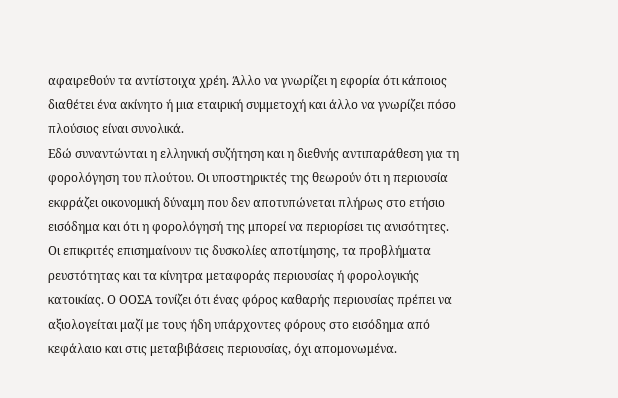αφαιρεθούν τα αντίστοιχα χρέη. Άλλο να γνωρίζει η εφορία ότι κάποιος διαθέτει ένα ακίνητο ή μια εταιρική συμμετοχή και άλλο να γνωρίζει πόσο πλούσιος είναι συνολικά.
Εδώ συναντώνται η ελληνική συζήτηση και η διεθνής αντιπαράθεση για τη φορολόγηση του πλούτου. Οι υποστηρικτές της θεωρούν ότι η περιουσία εκφράζει οικονομική δύναμη που δεν αποτυπώνεται πλήρως στο ετήσιο εισόδημα και ότι η φορολόγησή της μπορεί να περιορίσει τις ανισότητες.
Οι επικριτές επισημαίνουν τις δυσκολίες αποτίμησης, τα προβλήματα ρευστότητας και τα κίνητρα μεταφοράς περιουσίας ή φορολογικής κατοικίας. Ο ΟΟΣΑ τονίζει ότι ένας φόρος καθαρής περιουσίας πρέπει να αξιολογείται μαζί με τους ήδη υπάρχοντες φόρους στο εισόδημα από κεφάλαιο και στις μεταβιβάσεις περιουσίας, όχι απομονωμένα.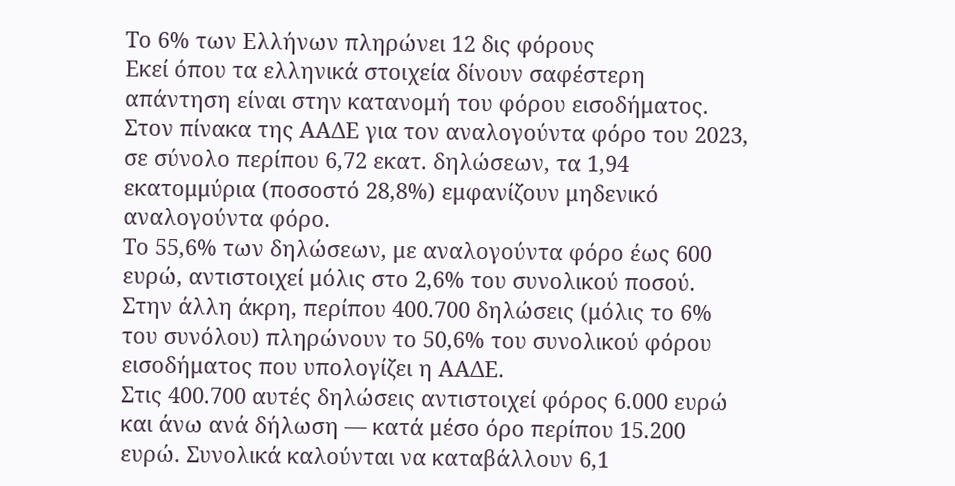Το 6% των Ελλήνων πληρώνει 12 δις φόρους
Εκεί όπου τα ελληνικά στοιχεία δίνουν σαφέστερη απάντηση είναι στην κατανομή του φόρου εισοδήματος.
Στον πίνακα της ΑΑΔΕ για τον αναλογούντα φόρο του 2023, σε σύνολο περίπου 6,72 εκατ. δηλώσεων, τα 1,94 εκατομμύρια (ποσοστό 28,8%) εμφανίζουν μηδενικό αναλογούντα φόρο.
Το 55,6% των δηλώσεων, με αναλογούντα φόρο έως 600 ευρώ, αντιστοιχεί μόλις στο 2,6% του συνολικού ποσού.
Στην άλλη άκρη, περίπου 400.700 δηλώσεις (μόλις το 6% του συνόλου) πληρώνουν το 50,6% του συνολικού φόρου εισοδήματος που υπολογίζει η ΑΑΔΕ.
Στις 400.700 αυτές δηλώσεις αντιστοιχεί φόρος 6.000 ευρώ και άνω ανά δήλωση — κατά μέσο όρο περίπου 15.200 ευρώ. Συνολικά καλούνται να καταβάλλουν 6,1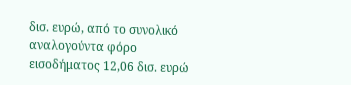δισ. ευρώ, από το συνολικό αναλογούντα φόρο εισοδήματος 12,06 δισ. ευρώ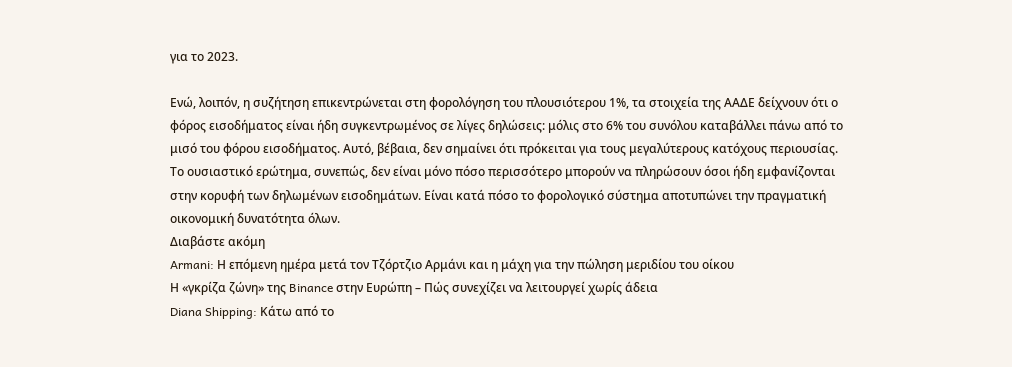για το 2023.

Ενώ, λοιπόν, η συζήτηση επικεντρώνεται στη φορολόγηση του πλουσιότερου 1%, τα στοιχεία της ΑΑΔΕ δείχνουν ότι ο φόρος εισοδήματος είναι ήδη συγκεντρωμένος σε λίγες δηλώσεις: μόλις στο 6% του συνόλου καταβάλλει πάνω από το μισό του φόρου εισοδήματος. Αυτό, βέβαια, δεν σημαίνει ότι πρόκειται για τους μεγαλύτερους κατόχους περιουσίας.
Το ουσιαστικό ερώτημα, συνεπώς, δεν είναι μόνο πόσο περισσότερο μπορούν να πληρώσουν όσοι ήδη εμφανίζονται στην κορυφή των δηλωμένων εισοδημάτων. Είναι κατά πόσο το φορολογικό σύστημα αποτυπώνει την πραγματική οικονομική δυνατότητα όλων.
Διαβάστε ακόμη
Armani: Η επόμενη ημέρα μετά τον Τζόρτζιο Αρμάνι και η μάχη για την πώληση μεριδίου του οίκου
Η «γκρίζα ζώνη» της Binance στην Ευρώπη – Πώς συνεχίζει να λειτουργεί χωρίς άδεια
Diana Shipping: Κάτω από το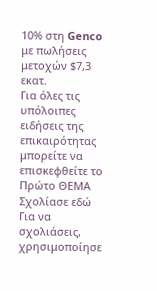10% στη Genco με πωλήσεις μετοχών $7,3 εκατ.
Για όλες τις υπόλοιπες ειδήσεις της επικαιρότητας μπορείτε να επισκεφθείτε το Πρώτο ΘΕΜΑ
Σχολίασε εδώ
Για να σχολιάσεις, χρησιμοποίησε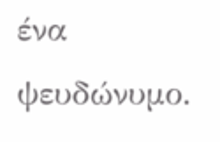ένα ψευδώνυμο.